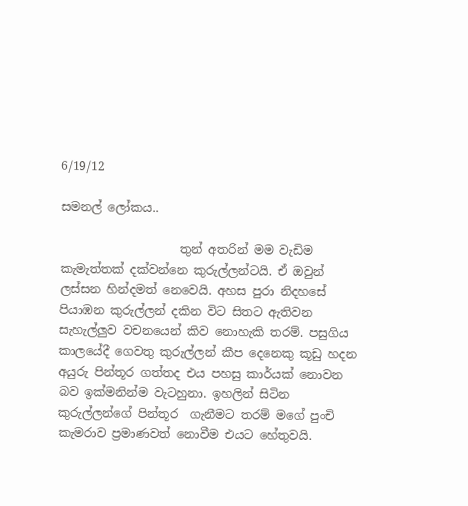6/19/12

සමනල් ලෝකය..

                    තුන් අතරින් මම වැඩිම කැමැත්තක් දක්වන්නෙ කුරුල්ලන්ටයි. ඒ ඔවුන් ලස්සන හින්දමත් නෙවෙයි. අහස පුරා නිදහසේ පියාඹන කුරුල්ලන් දකින විට සිතට ඇතිවන සැහැල්ලුව වචනයෙන් කිව නොහැකි තරම්. පසුගිය කාලයේදී ගෙවතු කුරුල්ලන් කීප දෙනෙකු කූඩු හදන අයුරු පින්තූර ගත්තද එය පහසු කාර්යක් නොවන බව ඉක්මනින්ම වැටහුනා. ඉහලින් සිටින කුරුල්ලන්ගේ පින්තූර  ගැනීමට තරම් මගේ පුංචි කැමරාව ප්‍රමාණවත් නොවීම එයට හේතුවයි.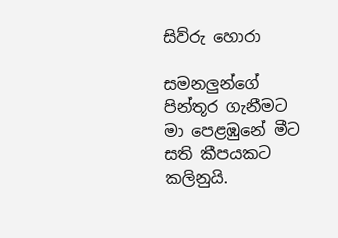සිව්රු හොරා

සමනලුන්ගේ  පින්තූර ගැනීමට  මා පෙළඹුනේ මීට සති කීපයකට කලිනුයි.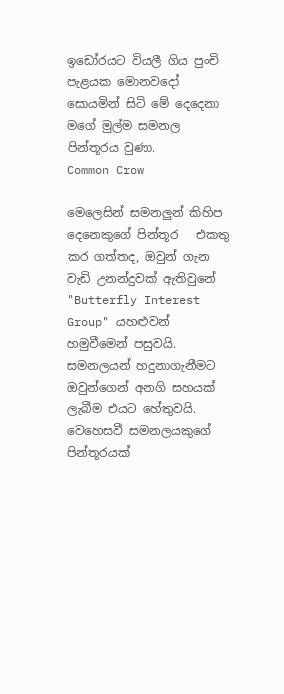ඉඩෝරයට වියලී ගිය පුංචි පැළයක මොනවදෝ සොයමින් සිටි ‍මේ දෙදෙනා මගේ මුල්ම සමනල  පින්තූරය වුණා.
Common Crow

මෙලෙසින් සමනලුන් කිහිප දෙනෙකුගේ පින්තූර   එකතු කර ගත්තද, ඔවුන් ගැන වැඩි උනන්දුවක් ඇතිවුනේ  "Butterfly Interest Group" යහළුවන් හමුවීමෙන් පසුවයි.  සමනලයන් හදුනාගැනීමට ඔවුන්ගෙන් අනගි සහයක් ලැබීම එයට හේතුවයි.  වෙහෙසවී සමනලයකුගේ පින්තූරයක්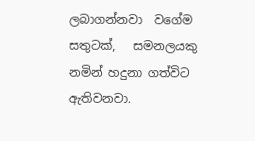ලබාගන්නවා  වගේම  සතුටක්,   සමනලයකු නමින් හදුනා ගත්විට ඇතිවනවා.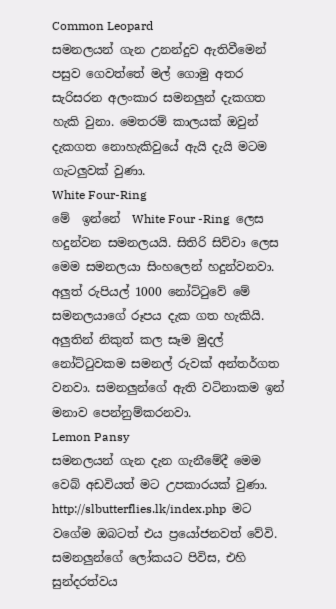Common Leopard
සමනලයන් ගැන උනන්දුව ඇතිවීමෙන් පසුව ගෙවත්තේ මල් ගොමු අතර සැරිසරන අලංකාර සමනලුන් දැකගත හැකි වුනා. මෙතරම් කාලයක් ඔවුන් දැකගත නොහැකිවුයේ ඇයි දැයි මටම ගැටලුවක් වුණා.
White Four-Ring
මේ  ඉන්නේ  White Four -Ring  ලෙස හදුන්වන සමනලයයි. සිතිරි සිව්වා ලෙස මෙම සමනලයා සිංහලෙන් හදුන්වනවා. අලුත් රුපියල් 1000 නෝට්ටුවේ මේ සමනලයාගේ රූපය දැක ගත හැකියි.  අලුතින් නිකුත් කල සෑම මුදල් නෝට්ටුවකම සමනල් රුවක් අන්තර්ගත වනවා. සමනලුන්ගේ ඇති වටිනාකම ඉන් මනාව පෙන්නුම්කරනවා.
Lemon Pansy
සමනලයන් ගැන දැන ගැනීමේදී මෙම වෙබ් අඩවියත් මට උපකාරයක් වුණා.  http://slbutterflies.lk/index.php  මට වගේම ඔබටත් එය ප්‍රයෝජනවත් වේවි. සමනලුන්ගේ ලෝකයට පිවිස, එහි සුන්දරත්වය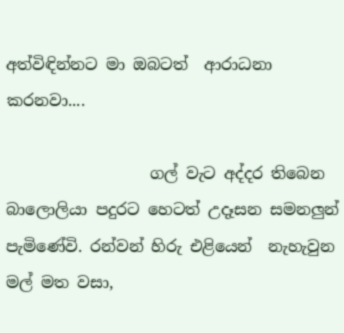අත්විඳින්නට මා ඔබටත්  ආරාධනා කරනවා....

                  ගල් වැට අද්දර තිබෙන බාලොලියා පදුරට හෙටත් උදෑසන සමනලුන් පැමිණේවි. රන්වන් හිරු එළියෙන්  නැහැවුන  මල් මත වසා,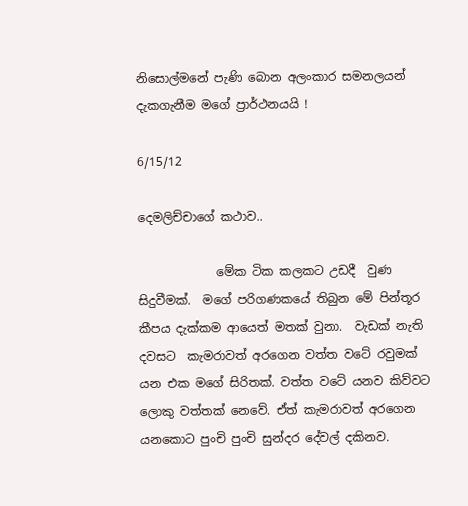නිසොල්මනේ පැණි බොන අලංකාර සමනලයන්   දැකගැනීම මගේ ප්‍රාර්ථනයයි !

6/15/12

දෙමලිච්චාගේ කථාව..

             මේක ටික කලකට උඩදී  වුණ සිදුවීමක්.  මගේ පරිගණකයේ තිබුන මේ පින්තූර කීපය දැක්කම ආයෙත් මතක් වුනා.  වැඩක් නැති දවසට  කැමරාවත් අරගෙන වත්ත වටේ රවුමක් යන එක මගේ සිරිතක්. වත්ත වටේ යනව කිව්වට ලොකු වත්තක් නෙවේ. ඒත් කැමරාවත් අරගෙන යනකොට පුංචි පුංචි සුන්දර දේවල් දකිනව.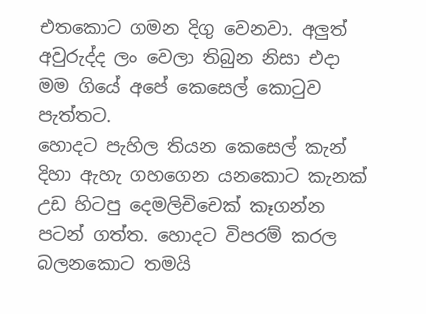එතකොට ගමන දිගු වෙනවා. අලුත් අවුරුද්ද ලං වෙලා තිබුන නිසා එදා මම ගියේ අපේ කෙසෙල් කොටුව පැත්තට.
හොදට පැහිල තියන කෙසෙල් කැන් දිහා ඇහැ ගහගෙන යනකොට කැනක් උඩ හිටපු දෙමලිචිචෙක් කෑගන්න පටන් ගත්ත. හොදට විපරම් කරල බලනකොට තමයි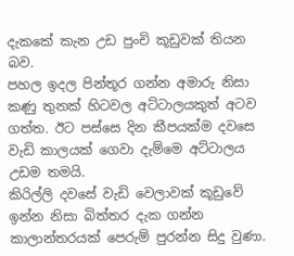දැකකේ කැන උඩ පුංචි කූඩුවක් තියන බව.
පහල ඉදල පින්තූර ගන්න අමාරු නිසා කණු තුනක් හිටවල අට්ටාලයකුත් අටව ගත්ත. ඊට පස්සෙ දින කීපයක්ම දවසෙ වැඩි කාලයක් ගෙවා දැම්මෙ අට්ටාලය උඩම තමයි.
කිරිල්ලි දවසේ වැඩි වෙලාවක් කූඩුවේ ඉන්න නිසා බිත්තර දැක ගන්න කාලාන්තරයක් පෙරුම් පුරන්න සිදු වුණා.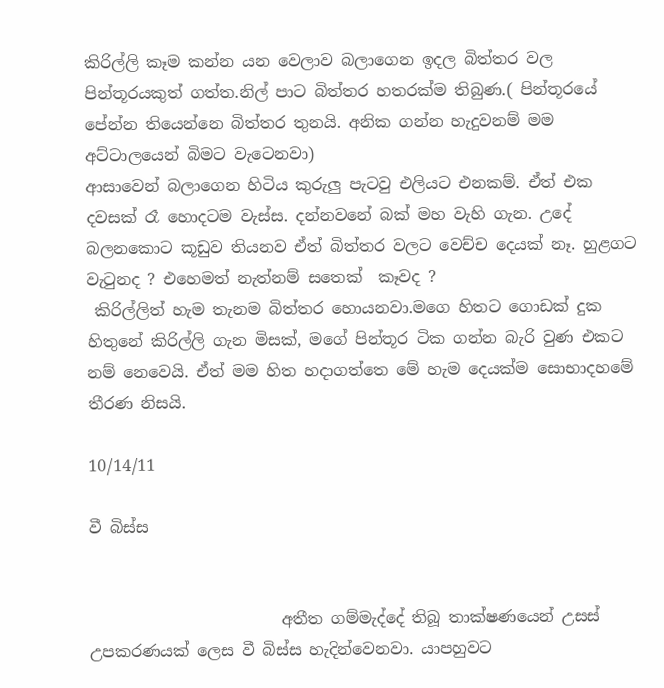කිරිල්ලි කෑම කන්න යන වෙලාව බලාගෙන ඉදල බිත්තර වල පින්තූරයකුත් ගත්ත.නිල් පාට බිත්තර හතරක්ම තිබුණ.( පින්තූරයේ පේන්න තියෙන්නෙ බිත්තර තුනයි. අනික ගන්න හැදුවනම් මම අට්ටාලයෙන් බිමට වැටෙනවා)
ආසාවෙන් බලාගෙන හිටිය කුරුලු පැටවු එලියට එනකම්. ඒත් එක දවසක් රෑ හොදටම වැස්ස. දන්නවනේ බක් මහ වැහි ගැන. උදේ බලනකොට කූඩුව තියනව ඒත් බිත්තර වලට වෙච්ච දෙයක් නෑ. හුළගට වැටුනද ? එහෙමත් නැත්නම් සතෙක්  කෑවද ?
 කිරිල්ලිත් හැම තැනම බිත්තර හොයනවා.මගෙ හිතට ගොඩක් දුක හිතුනේ කිරිල්ලි ගැන මිසක්, මගේ පින්තූර ටික ගන්න බැරි වුණ එකට නම් නෙවෙයි. ඒත් මම හිත හදාගත්තෙ මේ හැම දෙයක්ම සොභාදහමේ තීරණ නිසයි.

10/14/11

වී බිස්ස


                        අතීත ගම්මැද්දේ තිබූ තාක්ෂණයෙන් උසස් උපකරණයක් ලෙස වී බිස්ස හැදින්වෙනවා. යාපහුවට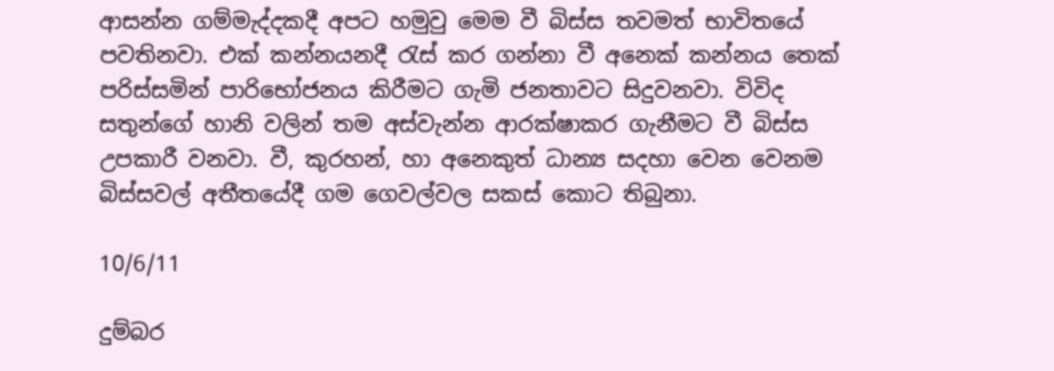ආසන්න ගම්මැද්දකදී අපට හමුවු මෙම වී බිස්ස තවමත් භාවිතයේ පවතිනවා. එක් කන්නයනදී රැස් කර ගන්නා වී අනෙක් කන්නය තෙක් පරිස්සමින් පාරිභෝජනය කිරීමට ගැමි ජනතාවට සිදුවනවා. විවිද සතුන්ගේ හානි වලින් තම අස්වැන්න ආරක්ෂාකර ගැනීමට වී බිස්ස උපකාරී වනවා. වී, කුරහන්, හා අනෙකුත් ධාන්‍ය සදහා වෙන වෙනම බිස්සවල් අතීතයේදී ගම ගෙවල්වල සකස් කොට තිබුනා.

10/6/11

දුම්බර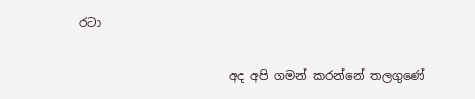රටා

                         අද අපි ගමන් කරන්නේ තලගුණේ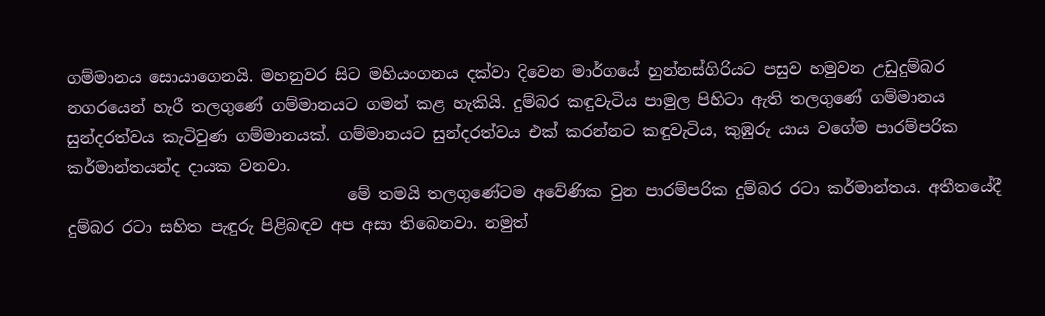ගම්මානය සොයාගෙනයි. මහනුවර සිට මහියංගනය දක්වා දිවෙන මාර්ගයේ හුන්නස්ගිරියට පසුව හමුවන උඩුදුම්බර නගරයෙන් හැරී තලගුණේ ගම්මානයට ගමන් කළ හැකියි. දුම්බර කඳුවැටිය පාමුල පිහිටා ඇති තලගුණේ ගම්මානය සුන්දරත්වය කැටිවුණ ගම්මානයක්. ගම්මානයට සුන්දරත්වය එක් කරන්නට කඳුවැටිය, කුඹුරු යාය වගේම පාරම්පරික කර්මාන්තයන්ද දායක වනවා.
                                   මේ තමයි තලගුණේටම අවේණික වුන පාරම්පරික දුම්බර රටා කර්මාන්තය. අතීතයේදී දුම්බර රටා සහිත පැඳුරු පිළිබඳව අප අසා තිබෙනවා. නමුත්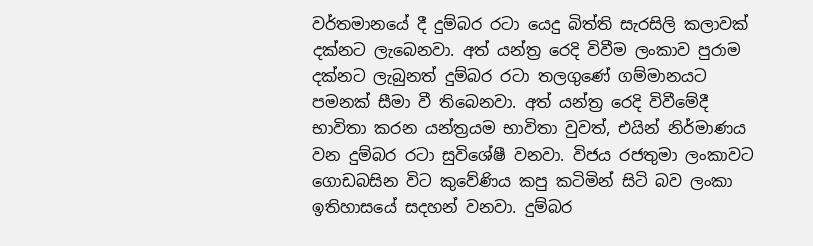වර්තමානයේ දී දුම්බර රටා යෙදු බිත්ති සැරසිලි කලාවක් දක්නට ලැබෙනවා. අත් යන්ත්‍ර රෙදි විවීම ලංකාව පුරාම දක්නට ලැබුනත් දුම්බර රටා තලගුණේ ගම්මානයට පමනක් සීමා වී තිබෙනවා. අත් යන්ත්‍ර රෙදි විවීමේදී භාවිතා කරන යන්ත්‍රයම භාවිතා වුවත්, එයින් නිර්මාණය වන දුම්බර රටා සුවිශේෂී වනවා. විජය රජතුමා ලංකාවට ගොඩබසින විට කුවේණිය කපු කටිමින් සිටි බව ලංකා ඉතිහාසයේ සදහන් වනවා. දුම්බර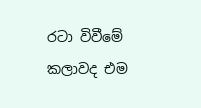රටා විවීමේ කලාවද එම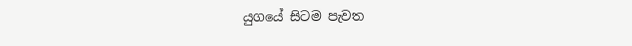යුගයේ සිටම පැවත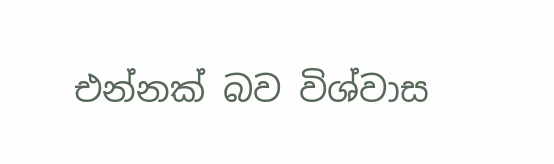එන්නක් බව විශ්වාස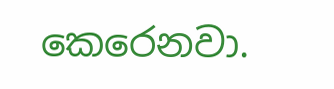කෙරෙනවා.